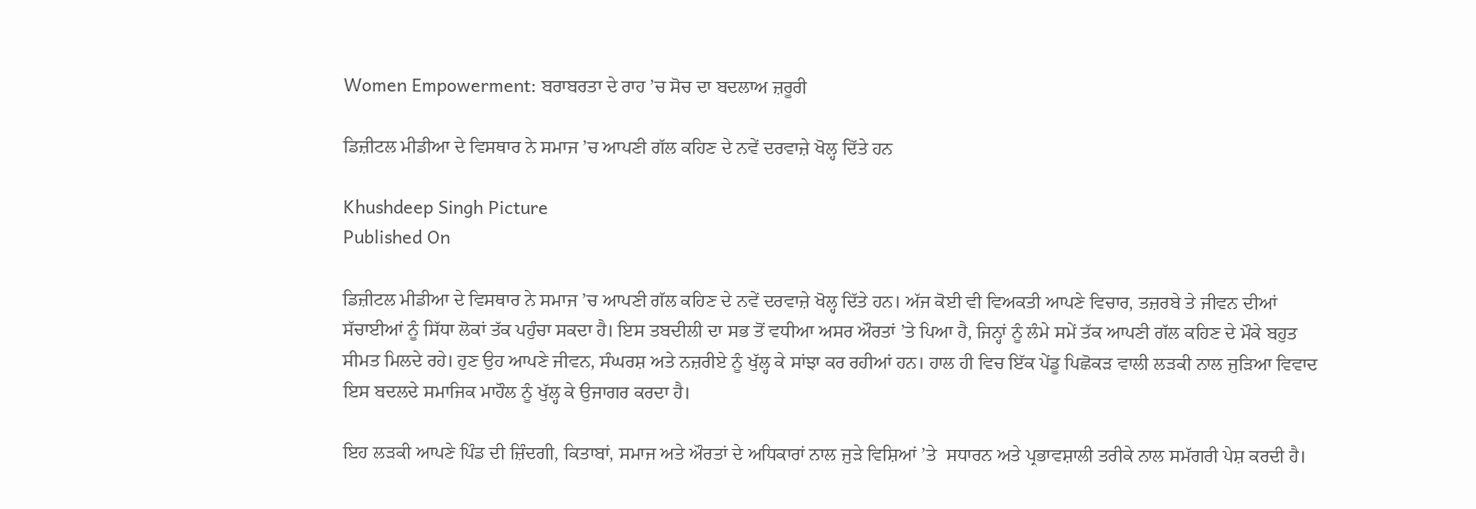Women Empowerment: ਬਰਾਬਰਤਾ ਦੇ ਰਾਹ ’ਚ ਸੋਚ ਦਾ ਬਦਲਾਅ ਜ਼ਰੂਰੀ

ਡਿਜ਼ੀਟਲ ਮੀਡੀਆ ਦੇ ਵਿਸਥਾਰ ਨੇ ਸਮਾਜ ’ਚ ਆਪਣੀ ਗੱਲ ਕਹਿਣ ਦੇ ਨਵੇਂ ਦਰਵਾਜ਼ੇ ਖੋਲ੍ਹ ਦਿੱਤੇ ਹਨ

Khushdeep Singh Picture
Published On

ਡਿਜ਼ੀਟਲ ਮੀਡੀਆ ਦੇ ਵਿਸਥਾਰ ਨੇ ਸਮਾਜ ’ਚ ਆਪਣੀ ਗੱਲ ਕਹਿਣ ਦੇ ਨਵੇਂ ਦਰਵਾਜ਼ੇ ਖੋਲ੍ਹ ਦਿੱਤੇ ਹਨ। ਅੱਜ ਕੋਈ ਵੀ ਵਿਅਕਤੀ ਆਪਣੇ ਵਿਚਾਰ, ਤਜ਼ਰਬੇ ਤੇ ਜੀਵਨ ਦੀਆਂ ਸੱਚਾਈਆਂ ਨੂੰ ਸਿੱਧਾ ਲੋਕਾਂ ਤੱਕ ਪਹੁੰਚਾ ਸਕਦਾ ਹੈ। ਇਸ ਤਬਦੀਲੀ ਦਾ ਸਭ ਤੋਂ ਵਧੀਆ ਅਸਰ ਔਰਤਾਂ ’ਤੇ ਪਿਆ ਹੈ, ਜਿਨ੍ਹਾਂ ਨੂੰ ਲੰਮੇ ਸਮੇਂ ਤੱਕ ਆਪਣੀ ਗੱਲ ਕਹਿਣ ਦੇ ਮੌਕੇ ਬਹੁਤ ਸੀਮਤ ਮਿਲਦੇ ਰਹੇ। ਹੁਣ ਉਹ ਆਪਣੇ ਜੀਵਨ, ਸੰਘਰਸ਼ ਅਤੇ ਨਜ਼ਰੀਏ ਨੂੰ ਖੁੱਲ੍ਹ ਕੇ ਸਾਂਝਾ ਕਰ ਰਹੀਆਂ ਹਨ। ਹਾਲ ਹੀ ਵਿਚ ਇੱਕ ਪੇਂਡੂ ਪਿਛੋਕੜ ਵਾਲੀ ਲੜਕੀ ਨਾਲ ਜੁੜਿਆ ਵਿਵਾਦ ਇਸ ਬਦਲਦੇ ਸਮਾਜਿਕ ਮਾਹੌਲ ਨੂੰ ਖੁੱਲ੍ਹ ਕੇ ਉਜਾਗਰ ਕਰਦਾ ਹੈ।

ਇਹ ਲੜਕੀ ਆਪਣੇ ਪਿੰਡ ਦੀ ਜ਼ਿੰਦਗੀ, ਕਿਤਾਬਾਂ, ਸਮਾਜ ਅਤੇ ਔਰਤਾਂ ਦੇ ਅਧਿਕਾਰਾਂ ਨਾਲ ਜੁੜੇ ਵਿਸ਼ਿਆਂ ’ਤੇ  ਸਧਾਰਨ ਅਤੇ ਪ੍ਰਭਾਵਸ਼ਾਲੀ ਤਰੀਕੇ ਨਾਲ ਸਮੱਗਰੀ ਪੇਸ਼ ਕਰਦੀ ਹੈ।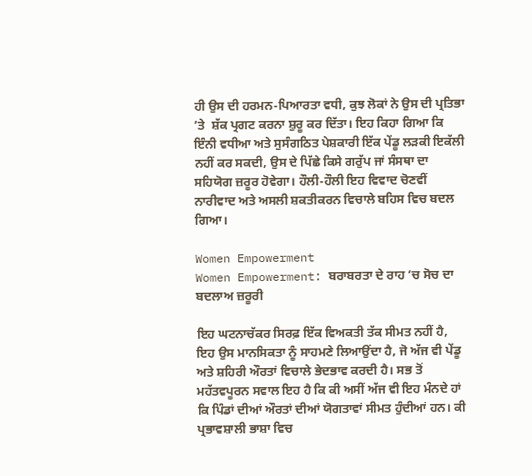ਹੀ ਉਸ ਦੀ ਹਰਮਨ-ਪਿਆਰਤਾ ਵਧੀ, ਕੁਝ ਲੋਕਾਂ ਨੇ ਉਸ ਦੀ ਪ੍ਰਤਿਭਾ ’ਤੇ  ਸ਼ੱਕ ਪ੍ਰਗਟ ਕਰਨਾ ਸ਼ੁਰੂ ਕਰ ਦਿੱਤਾ। ਇਹ ਕਿਹਾ ਗਿਆ ਕਿ ਇੰਨੀ ਵਧੀਆ ਅਤੇ ਸੁਸੰਗਠਿਤ ਪੇਸ਼ਕਾਰੀ ਇੱਕ ਪੇਂਡੂ ਲੜਕੀ ਇਕੱਲੀ ਨਹੀਂ ਕਰ ਸਕਦੀ, ਉਸ ਦੇ ਪਿੱਛੇ ਕਿਸੇ ਗਰੁੱਪ ਜਾਂ ਸੰਸਥਾ ਦਾ ਸਹਿਯੋਗ ਜ਼ਰੂਰ ਹੋਵੇਗਾ। ਹੌਲੀ-ਹੌਲੀ ਇਹ ਵਿਵਾਦ ਚੋਣਵੀਂ ਨਾਰੀਵਾਦ ਅਤੇ ਅਸਲੀ ਸ਼ਕਤੀਕਰਨ ਵਿਚਾਲੇ ਬਹਿਸ ਵਿਚ ਬਦਲ ਗਿਆ।

Women Empowerment
Women Empowerment: ਬਰਾਬਰਤਾ ਦੇ ਰਾਹ ’ਚ ਸੋਚ ਦਾ ਬਦਲਾਅ ਜ਼ਰੂਰੀ

ਇਹ ਘਟਨਾਚੱਕਰ ਸਿਰਫ਼ ਇੱਕ ਵਿਅਕਤੀ ਤੱਕ ਸੀਮਤ ਨਹੀਂ ਹੈ, ਇਹ ਉਸ ਮਾਨਸਿਕਤਾ ਨੂੰ ਸਾਹਮਣੇ ਲਿਆਉਂਦਾ ਹੈ, ਜੋ ਅੱਜ ਵੀ ਪੇਂਡੂ ਅਤੇ ਸ਼ਹਿਰੀ ਔਰਤਾਂ ਵਿਚਾਲੇ ਭੇਦਭਾਵ ਕਰਦੀ ਹੈ। ਸਭ ਤੋਂ ਮਹੱਤਵਪੂਰਨ ਸਵਾਲ ਇਹ ਹੈ ਕਿ ਕੀ ਅਸੀਂ ਅੱਜ ਵੀ ਇਹ ਮੰਨਦੇ ਹਾਂ ਕਿ ਪਿੰਡਾਂ ਦੀਆਂ ਔਰਤਾਂ ਦੀਆਂ ਯੋਗਤਾਵਾਂ ਸੀਮਤ ਹੁੰਦੀਆਂ ਹਨ। ਕੀ ਪ੍ਰਭਾਵਸ਼ਾਲੀ ਭਾਸ਼ਾ ਵਿਚ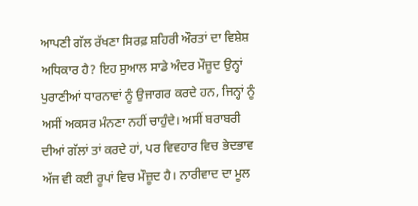ਆਪਣੀ ਗੱਲ ਰੱਖਣਾ ਸਿਰਫ਼ ਸ਼ਹਿਰੀ ਔਰਤਾਂ ਦਾ ਵਿਸ਼ੇਸ਼ ਅਧਿਕਾਰ ਹੈ? ਇਹ ਸੁਆਲ ਸਾਡੇ ਅੰਦਰ ਮੌਜ਼ੂਦ ਉਨ੍ਹਾਂ ਪੁਰਾਣੀਆਂ ਧਾਰਨਾਵਾਂ ਨੂੰ ਉਜਾਗਰ ਕਰਦੇ ਹਨ, ਜਿਨ੍ਹਾਂ ਨੂੰ ਅਸੀਂ ਅਕਸਰ ਮੰਨਣਾ ਨਹੀਂ ਚਾਹੁੰਦੇ। ਅਸੀਂ ਬਰਾਬਰੀ ਦੀਆਂ ਗੱਲਾਂ ਤਾਂ ਕਰਦੇ ਹਾਂ, ਪਰ ਵਿਵਹਾਰ ਵਿਚ ਭੇਦਭਾਵ ਅੱਜ ਵੀ ਕਈ ਰੂਪਾਂ ਵਿਚ ਮੌਜ਼ੂਦ ਹੈ। ਨਾਰੀਵਾਦ ਦਾ ਮੂਲ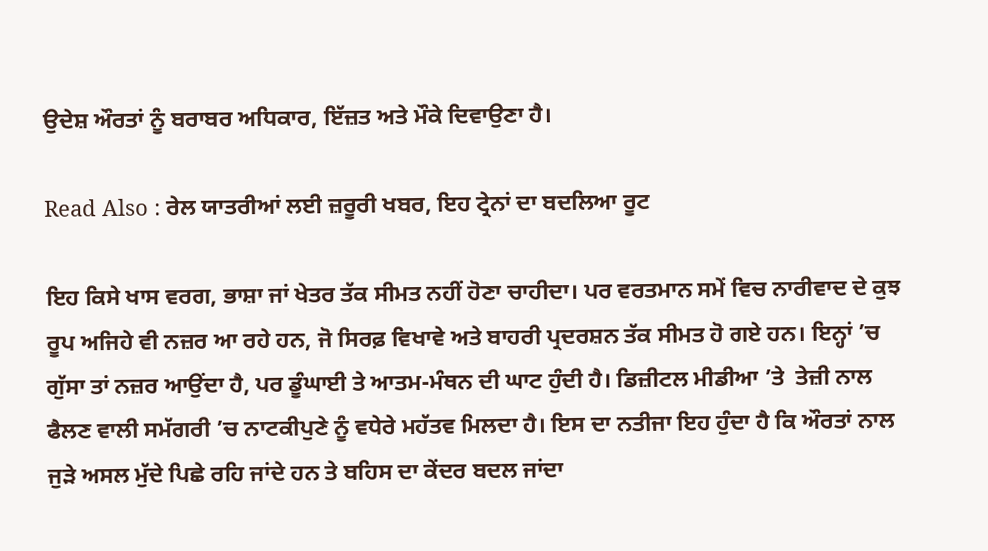ਉਦੇਸ਼ ਔਰਤਾਂ ਨੂੰ ਬਰਾਬਰ ਅਧਿਕਾਰ, ਇੱਜ਼ਤ ਅਤੇ ਮੌਕੇ ਦਿਵਾਉਣਾ ਹੈ।

Read Also : ਰੇਲ ਯਾਤਰੀਆਂ ਲਈ ਜ਼ਰੂਰੀ ਖਬਰ, ਇਹ ਟ੍ਰੇਨਾਂ ਦਾ ਬਦਲਿਆ ਰੂਟ

ਇਹ ਕਿਸੇ ਖਾਸ ਵਰਗ, ਭਾਸ਼ਾ ਜਾਂ ਖੇਤਰ ਤੱਕ ਸੀਮਤ ਨਹੀਂ ਹੋਣਾ ਚਾਹੀਦਾ। ਪਰ ਵਰਤਮਾਨ ਸਮੇਂ ਵਿਚ ਨਾਰੀਵਾਦ ਦੇ ਕੁਝ ਰੂਪ ਅਜਿਹੇ ਵੀ ਨਜ਼ਰ ਆ ਰਹੇ ਹਨ, ਜੋ ਸਿਰਫ਼ ਵਿਖਾਵੇ ਅਤੇ ਬਾਹਰੀ ਪ੍ਰਦਰਸ਼ਨ ਤੱਕ ਸੀਮਤ ਹੋ ਗਏ ਹਨ। ਇਨ੍ਹਾਂ ’ਚ ਗੁੱਸਾ ਤਾਂ ਨਜ਼ਰ ਆਉਂਦਾ ਹੈ, ਪਰ ਡੂੰਘਾਈ ਤੇ ਆਤਮ-ਮੰਥਨ ਦੀ ਘਾਟ ਹੁੰਦੀ ਹੈ। ਡਿਜ਼ੀਟਲ ਮੀਡੀਆ ’ਤੇ  ਤੇਜ਼ੀ ਨਾਲ ਫੈਲਣ ਵਾਲੀ ਸਮੱਗਰੀ ’ਚ ਨਾਟਕੀਪੁਣੇ ਨੂੰ ਵਧੇਰੇ ਮਹੱਤਵ ਮਿਲਦਾ ਹੈ। ਇਸ ਦਾ ਨਤੀਜਾ ਇਹ ਹੁੰਦਾ ਹੈ ਕਿ ਔਰਤਾਂ ਨਾਲ ਜੁੜੇ ਅਸਲ ਮੁੱਦੇ ਪਿਛੇ ਰਹਿ ਜਾਂਦੇ ਹਨ ਤੇ ਬਹਿਸ ਦਾ ਕੇਂਦਰ ਬਦਲ ਜਾਂਦਾ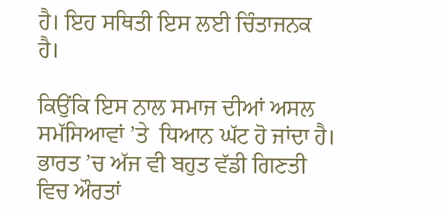ਹੈ। ਇਹ ਸਥਿਤੀ ਇਸ ਲਈ ਚਿੰਤਾਜਨਕ ਹੈ।

ਕਿਉਂਕਿ ਇਸ ਨਾਲ ਸਮਾਜ ਦੀਆਂ ਅਸਲ ਸਮੱਸਿਆਵਾਂ ’ਤੇ  ਧਿਆਨ ਘੱਟ ਹੋ ਜਾਂਦਾ ਹੈ। ਭਾਰਤ ’ਚ ਅੱਜ ਵੀ ਬਹੁਤ ਵੱਡੀ ਗਿਣਤੀ ਵਿਚ ਔਰਤਾਂ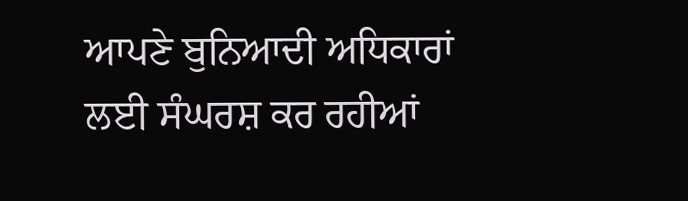ਆਪਣੇ ਬੁਨਿਆਦੀ ਅਧਿਕਾਰਾਂ ਲਈ ਸੰਘਰਸ਼ ਕਰ ਰਹੀਆਂ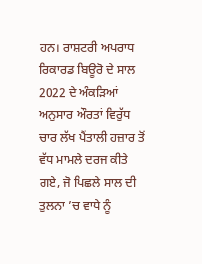ਹਨ। ਰਾਸ਼ਟਰੀ ਅਪਰਾਧ ਰਿਕਾਰਡ ਬਿਊਰੋ ਦੇ ਸਾਲ 2022 ਦੇ ਅੰਕੜਿਆਂ ਅਨੁਸਾਰ ਔਰਤਾਂ ਵਿਰੁੱਧ ਚਾਰ ਲੱਖ ਪੈਂਤਾਲੀ ਹਜ਼ਾਰ ਤੋਂ ਵੱਧ ਮਾਮਲੇ ਦਰਜ ਕੀਤੇ ਗਏ, ਜੋ ਪਿਛਲੇ ਸਾਲ ਦੀ ਤੁਲਨਾ ’ਚ ਵਾਧੇ ਨੂੰ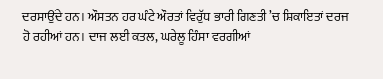ਦਰਸਾਉਂਦੇ ਹਨ। ਔਸਤਨ ਹਰ ਘੰਟੇ ਔਰਤਾਂ ਵਿਰੁੱਧ ਭਾਰੀ ਗਿਣਤੀ ’ਚ ਸ਼ਿਕਾਇਤਾਂ ਦਰਜ ਹੋ ਰਹੀਆਂ ਹਨ। ਦਾਜ ਲਈ ਕਤਲ, ਘਰੇਲੂ ਹਿੰਸਾ ਵਰਗੀਆਂ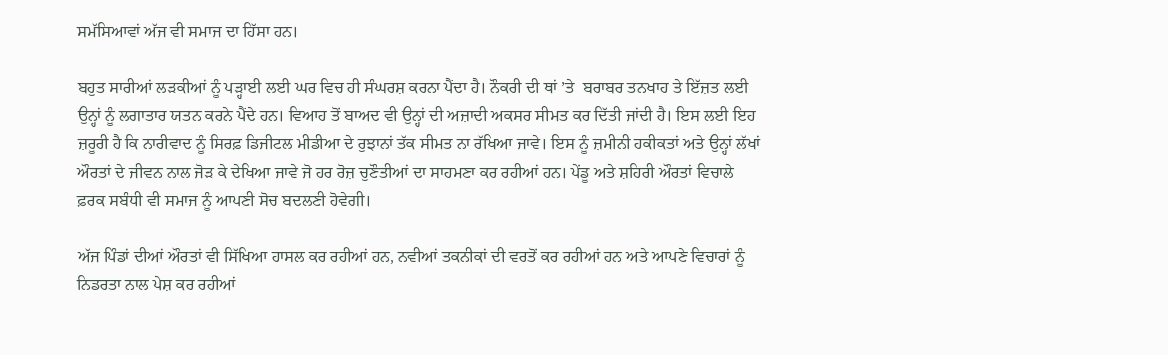ਸਮੱਸਿਆਵਾਂ ਅੱਜ ਵੀ ਸਮਾਜ ਦਾ ਹਿੱਸਾ ਹਨ।

ਬਹੁਤ ਸਾਰੀਆਂ ਲੜਕੀਆਂ ਨੂੰ ਪੜ੍ਹਾਈ ਲਈ ਘਰ ਵਿਚ ਹੀ ਸੰਘਰਸ਼ ਕਰਨਾ ਪੈਂਦਾ ਹੈ। ਨੌਕਰੀ ਦੀ ਥਾਂ ’ਤੇ  ਬਰਾਬਰ ਤਨਖਾਹ ਤੇ ਇੱਜ਼ਤ ਲਈ ਉਨ੍ਹਾਂ ਨੂੰ ਲਗਾਤਾਰ ਯਤਨ ਕਰਨੇ ਪੈਂਦੇ ਹਨ। ਵਿਆਹ ਤੋਂ ਬਾਅਦ ਵੀ ਉਨ੍ਹਾਂ ਦੀ ਅਜ਼ਾਦੀ ਅਕਸਰ ਸੀਮਤ ਕਰ ਦਿੱਤੀ ਜਾਂਦੀ ਹੈ। ਇਸ ਲਈ ਇਹ ਜ਼ਰੂਰੀ ਹੈ ਕਿ ਨਾਰੀਵਾਦ ਨੂੰ ਸਿਰਫ਼ ਡਿਜੀਟਲ ਮੀਡੀਆ ਦੇ ਰੁਝਾਨਾਂ ਤੱਕ ਸੀਮਤ ਨਾ ਰੱਖਿਆ ਜਾਵੇ। ਇਸ ਨੂੰ ਜ਼ਮੀਨੀ ਹਕੀਕਤਾਂ ਅਤੇ ਉਨ੍ਹਾਂ ਲੱਖਾਂ ਔਰਤਾਂ ਦੇ ਜੀਵਨ ਨਾਲ ਜੋੜ ਕੇ ਦੇਖਿਆ ਜਾਵੇ ਜੋ ਹਰ ਰੋਜ਼ ਚੁਣੌਤੀਆਂ ਦਾ ਸਾਹਮਣਾ ਕਰ ਰਹੀਆਂ ਹਨ। ਪੇਂਡੂ ਅਤੇ ਸ਼ਹਿਰੀ ਔਰਤਾਂ ਵਿਚਾਲੇ ਫ਼ਰਕ ਸਬੰਧੀ ਵੀ ਸਮਾਜ ਨੂੰ ਆਪਣੀ ਸੋਚ ਬਦਲਣੀ ਹੋਵੇਗੀ।

ਅੱਜ ਪਿੰਡਾਂ ਦੀਆਂ ਔਰਤਾਂ ਵੀ ਸਿੱਖਿਆ ਹਾਸਲ ਕਰ ਰਹੀਆਂ ਹਨ, ਨਵੀਆਂ ਤਕਨੀਕਾਂ ਦੀ ਵਰਤੋਂ ਕਰ ਰਹੀਆਂ ਹਨ ਅਤੇ ਆਪਣੇ ਵਿਚਾਰਾਂ ਨੂੰ ਨਿਡਰਤਾ ਨਾਲ ਪੇਸ਼ ਕਰ ਰਹੀਆਂ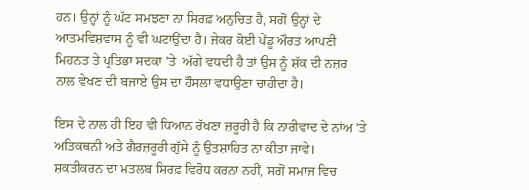ਹਨ। ਉਨ੍ਹਾਂ ਨੂੰ ਘੱਟ ਸਮਝਣਾ ਨਾ ਸਿਰਫ਼ ਅਨੁਚਿਤ ਹੈ, ਸਗੋਂ ਉਨ੍ਹਾਂ ਦੇ ਆਤਮਵਿਸ਼ਵਾਸ ਨੂੰ ਵੀ ਘਟਾਉਂਦਾ ਹੈ। ਜੇਕਰ ਕੋਈ ਪੇਂਡੂ ਔਰਤ ਆਪਣੀ ਮਿਹਨਤ ਤੇ ਪ੍ਰਤਿਭਾ ਸਦਕਾ ’ਤੇ  ਅੱਗੇ ਵਧਦੀ ਹੈ ਤਾਂ ਉਸ ਨੂੰ ਸ਼ੱਕ ਦੀ ਨਜ਼ਰ ਨਾਲ ਵੇਖਣ ਦੀ ਬਜਾਏ ਉਸ ਦਾ ਹੌਸਲਾ ਵਧਾਉਣਾ ਚਾਹੀਦਾ ਹੈ।

ਇਸ ਦੇ ਨਾਲ ਹੀ ਇਹ ਵੀ ਧਿਆਨ ਰੱਖਣਾ ਜ਼ਰੂਰੀ ਹੈ ਕਿ ਨਾਰੀਵਾਦ ਦੇ ਨਾਂਅ ’ਤੇ  ਅਤਿਕਥਨੀ ਅਤੇ ਗੈਰਜ਼ਰੂਰੀ ਗੁੱਸੇ ਨੂੰ ਉਤਸ਼ਾਹਿਤ ਨਾ ਕੀਤਾ ਜਾਵੇ। ਸ਼ਕਤੀਕਰਨ ਦਾ ਮਤਲਬ ਸਿਰਫ਼ ਵਿਰੋਧ ਕਰਨਾ ਨਹੀਂ, ਸਗੋਂ ਸਮਾਜ ਵਿਚ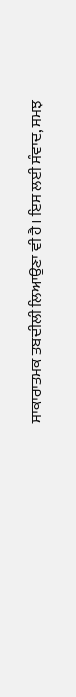ਸਾਕਾਰਾਤਮਕ ਤਬਦੀਲੀ ਲਿਆਉਣਾ ਵੀ ਹੈ। ਇਸ ਲਈ ਸੰਵਾਦ, ਸਮਝ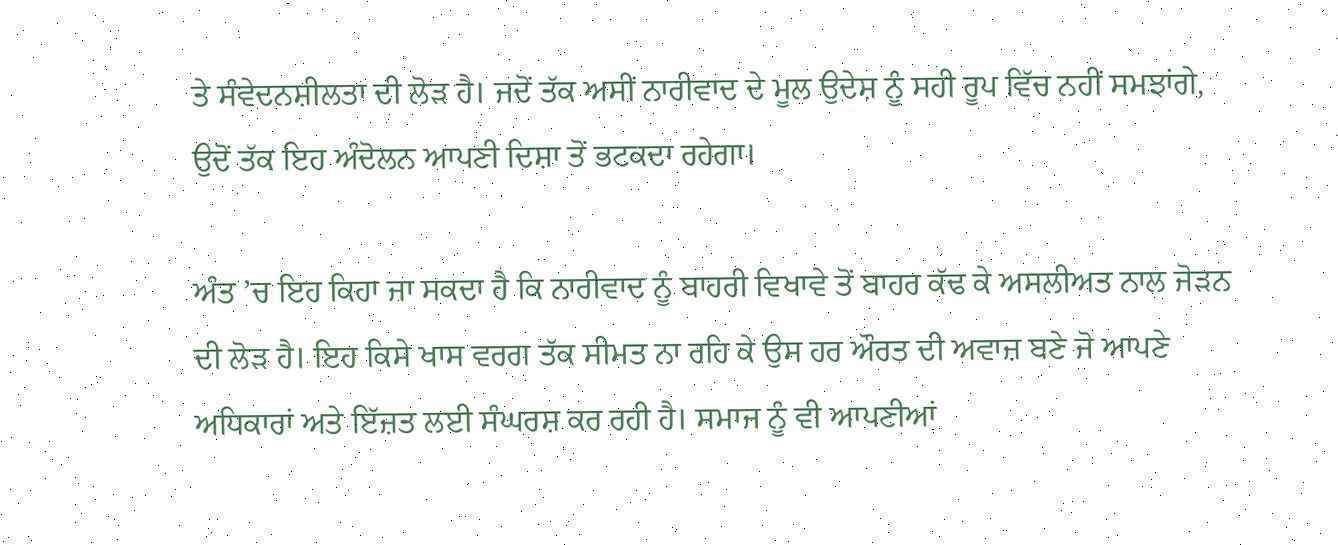ਤੇ ਸੰਵੇਦਨਸ਼ੀਲਤਾ ਦੀ ਲੋੜ ਹੈ। ਜਦੋਂ ਤੱਕ ਅਸੀਂ ਨਾਰੀਵਾਦ ਦੇ ਮੂਲ ਉਦੇਸ਼ ਨੂੰ ਸਹੀ ਰੂਪ ਵਿੱਚ ਨਹੀਂ ਸਮਝਾਂਗੇ, ਉਦੋਂ ਤੱਕ ਇਹ ਅੰਦੋਲਨ ਆਪਣੀ ਦਿਸ਼ਾ ਤੋਂ ਭਟਕਦਾ ਰਹੇਗਾ।

ਅੰਤ ’ਚ ਇਹ ਕਿਹਾ ਜਾ ਸਕਦਾ ਹੈ ਕਿ ਨਾਰੀਵਾਦ ਨੂੰ ਬਾਹਰੀ ਵਿਖਾਵੇ ਤੋਂ ਬਾਹਰ ਕੱਢ ਕੇ ਅਸਲੀਅਤ ਨਾਲ ਜੋੜਨ ਦੀ ਲੋੜ ਹੈ। ਇਹ ਕਿਸੇ ਖਾਸ ਵਰਗ ਤੱਕ ਸੀਮਤ ਨਾ ਰਹਿ ਕੇ ਉਸ ਹਰ ਔਰਤ ਦੀ ਅਵਾਜ਼ ਬਣੇ ਜੋ ਆਪਣੇ ਅਧਿਕਾਰਾਂ ਅਤੇ ਇੱਜ਼ਤ ਲਈ ਸੰਘਰਸ਼ ਕਰ ਰਹੀ ਹੈ। ਸਮਾਜ ਨੂੰ ਵੀ ਆਪਣੀਆਂ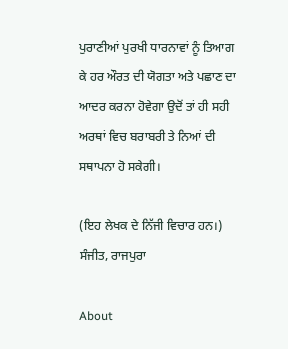ਪੁਰਾਣੀਆਂ ਪੁਰਖੀ ਧਾਰਨਾਵਾਂ ਨੂੰ ਤਿਆਗ ਕੇ ਹਰ ਔਰਤ ਦੀ ਯੋਗਤਾ ਅਤੇ ਪਛਾਣ ਦਾ ਆਦਰ ਕਰਨਾ ਹੋਵੇਗਾ ਉਦੋਂ ਤਾਂ ਹੀ ਸਹੀ ਅਰਥਾਂ ਵਿਚ ਬਰਾਬਰੀ ਤੇ ਨਿਆਂ ਦੀ ਸਥਾਪਨਾ ਹੋ ਸਕੇਗੀ।

(ਇਹ ਲੇਖਕ ਦੇ ਨਿੱਜੀ ਵਿਚਾਰ ਹਨ।)
ਸੰਜੀਤ, ਰਾਜਪੁਰਾ

About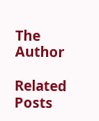The Author

Related Posts